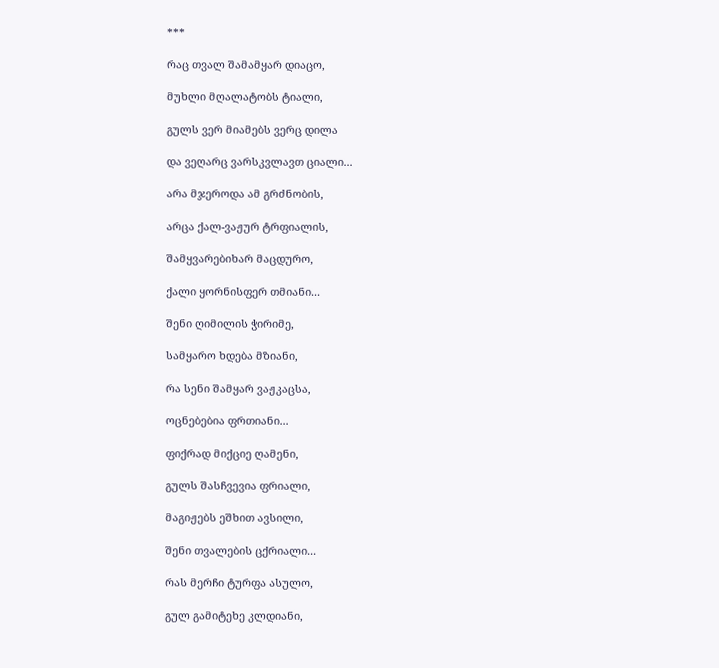***

რაც თვალ შამამყარ დიაცო,

მუხლი მღალატობს ტიალი,

გულს ვერ მიამებს ვერც დილა

და ვეღარც ვარსკვლავთ ციალი...

არა მჯეროდა ამ გრძნობის,

არცა ქალ-ვაჟურ ტრფიალის,

შამყვარებიხარ მაცდურო,

ქალი ყორნისფერ თმიანი...

შენი ღიმილის ჭირიმე,

სამყარო ხდება მზიანი,

რა სენი შამყარ ვაჟკაცსა,

ოცნებებია ფრთიანი...

ფიქრად მიქციე ღამენი,

გულს შასჩვევია ფრიალი,

მაგიჟებს ეშხით ავსილი,

შენი თვალების ცქრიალი...

რას მერჩი ტურფა ასულო,

გულ გამიტეხე კლდიანი,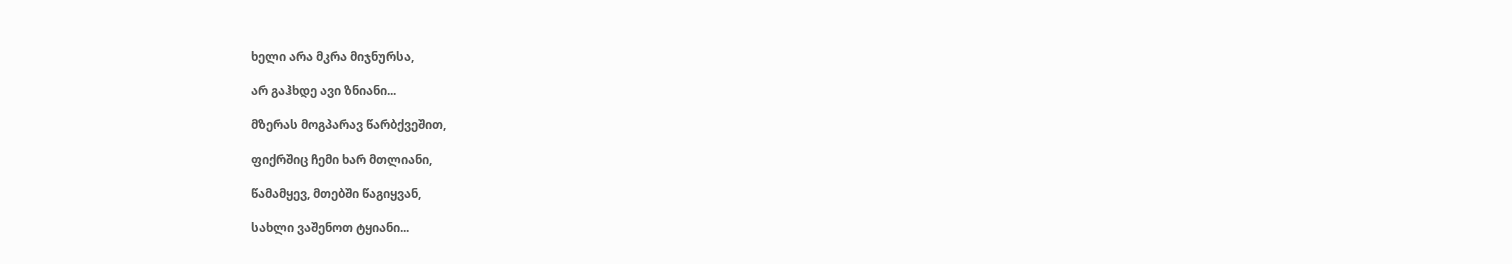ხელი არა მკრა მიჯნურსა,

არ გაჰხდე ავი ზნიანი...

მზერას მოგპარავ წარბქვეშით,

ფიქრშიც ჩემი ხარ მთლიანი,

წამამყევ, მთებში წაგიყვან,

სახლი ვაშენოთ ტყიანი...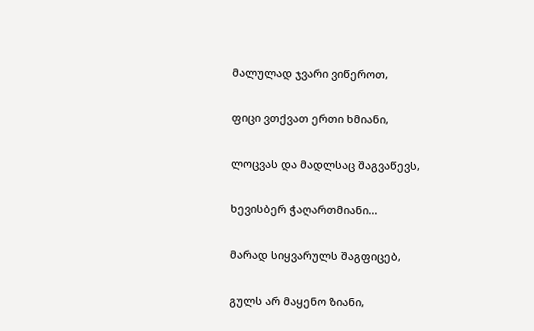მალულად ჯვარი ვიწეროთ,

ფიცი ვთქვათ ერთი ხმიანი,

ლოცვას და მადლსაც შაგვაწევს,

ხევისბერ ჭაღართმიანი...

მარად სიყვარულს შაგფიცებ,

გულს არ მაყენო ზიანი,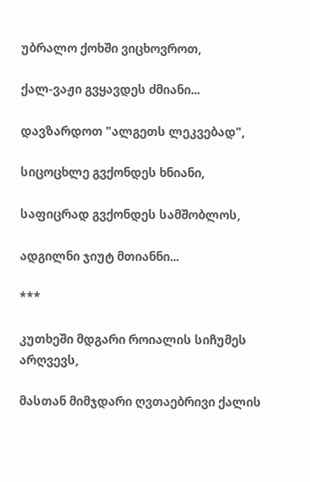უბრალო ქოხში ვიცხოვროთ,

ქალ-ვაჟი გვყავდეს ძმიანი...

დავზარდოთ "ალგეთს ლეკვებად",

სიცოცხლე გვქონდეს ხნიანი,

საფიცრად გვქონდეს სამშობლოს,

ადგილნი ჯიუტ მთიანნი...

***

კუთხეში მდგარი როიალის სიჩუმეს არღვევს,

მასთან მიმჯდარი ღვთაებრივი ქალის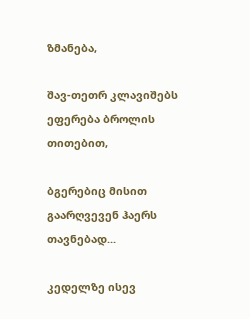ზმანება,

შავ-თეთრ კლავიშებს ეფერება ბროლის თითებით,

ბგერებიც მისით გაარღვევენ ჰაერს თავნებად...

კედელზე ისევ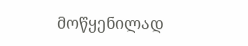მოწყენილად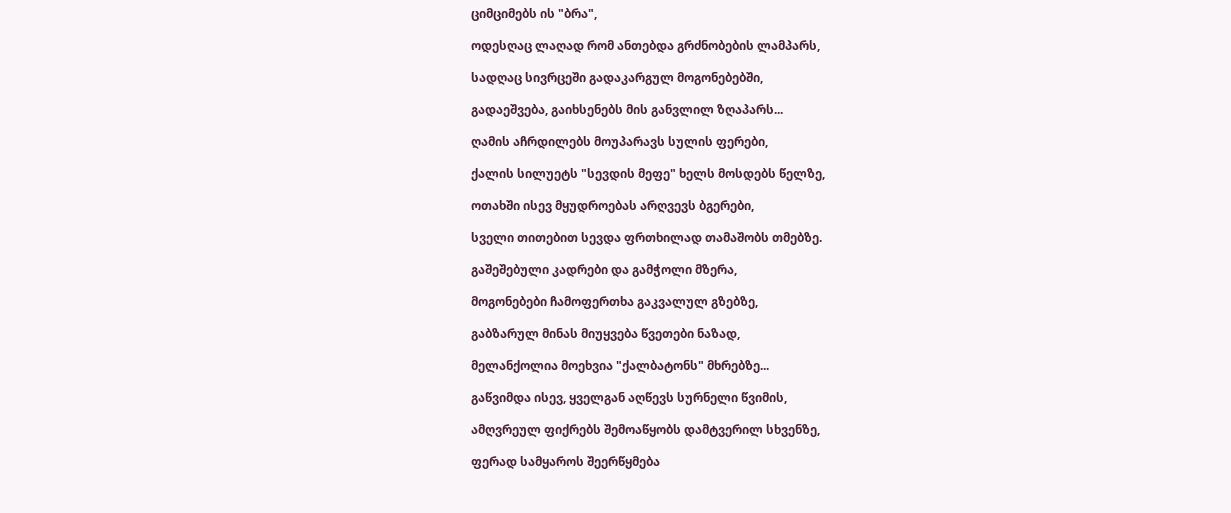ციმციმებს ის "ბრა",

ოდესღაც ლაღად რომ ანთებდა გრძნობების ლამპარს,

სადღაც სივრცეში გადაკარგულ მოგონებებში,

გადაეშვება, გაიხსენებს მის განვლილ ზღაპარს...

ღამის აჩრდილებს მოუპარავს სულის ფერები,

ქალის სილუეტს "სევდის მეფე" ხელს მოსდებს წელზე,

ოთახში ისევ მყუდროებას არღვევს ბგერები,

სველი თითებით სევდა ფრთხილად თამაშობს თმებზე.

გაშეშებული კადრები და გამჭოლი მზერა,

მოგონებები ჩამოფერთხა გაკვალულ გზებზე,

გაბზარულ მინას მიუყვება წვეთები ნაზად,

მელანქოლია მოეხვია "ქალბატონს" მხრებზე...

გაწვიმდა ისევ, ყველგან აღწევს სურნელი წვიმის,

ამღვრეულ ფიქრებს შემოაწყობს დამტვერილ სხვენზე,

ფერად სამყაროს შეერწყმება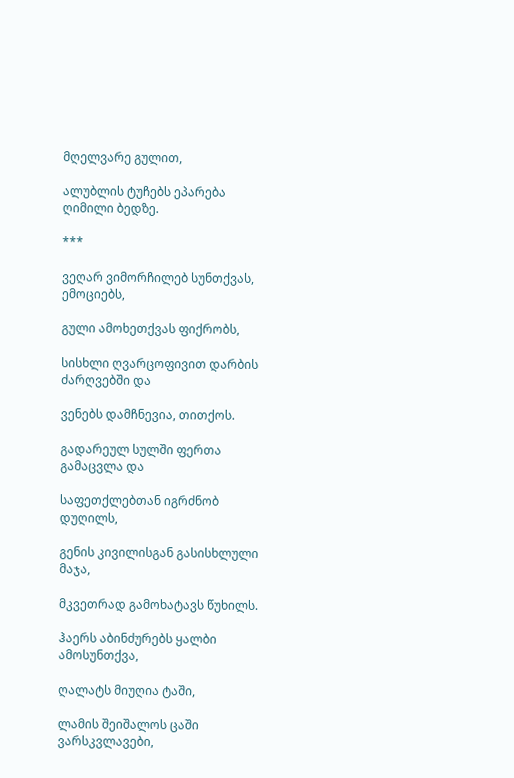მღელვარე გულით,

ალუბლის ტუჩებს ეპარება ღიმილი ბედზე.

***

ვეღარ ვიმორჩილებ სუნთქვას, ემოციებს,

გული ამოხეთქვას ფიქრობს,

სისხლი ღვარცოფივით დარბის ძარღვებში და

ვენებს დამჩნევია, თითქოს.

გადარეულ სულში ფერთა გამაცვლა და

საფეთქლებთან იგრძნობ დუღილს,

გენის კივილისგან გასისხლული მაჯა,

მკვეთრად გამოხატავს წუხილს.

ჰაერს აბინძურებს ყალბი ამოსუნთქვა,

ღალატს მიუღია ტაში,

ლამის შეიშალოს ცაში ვარსკვლავები,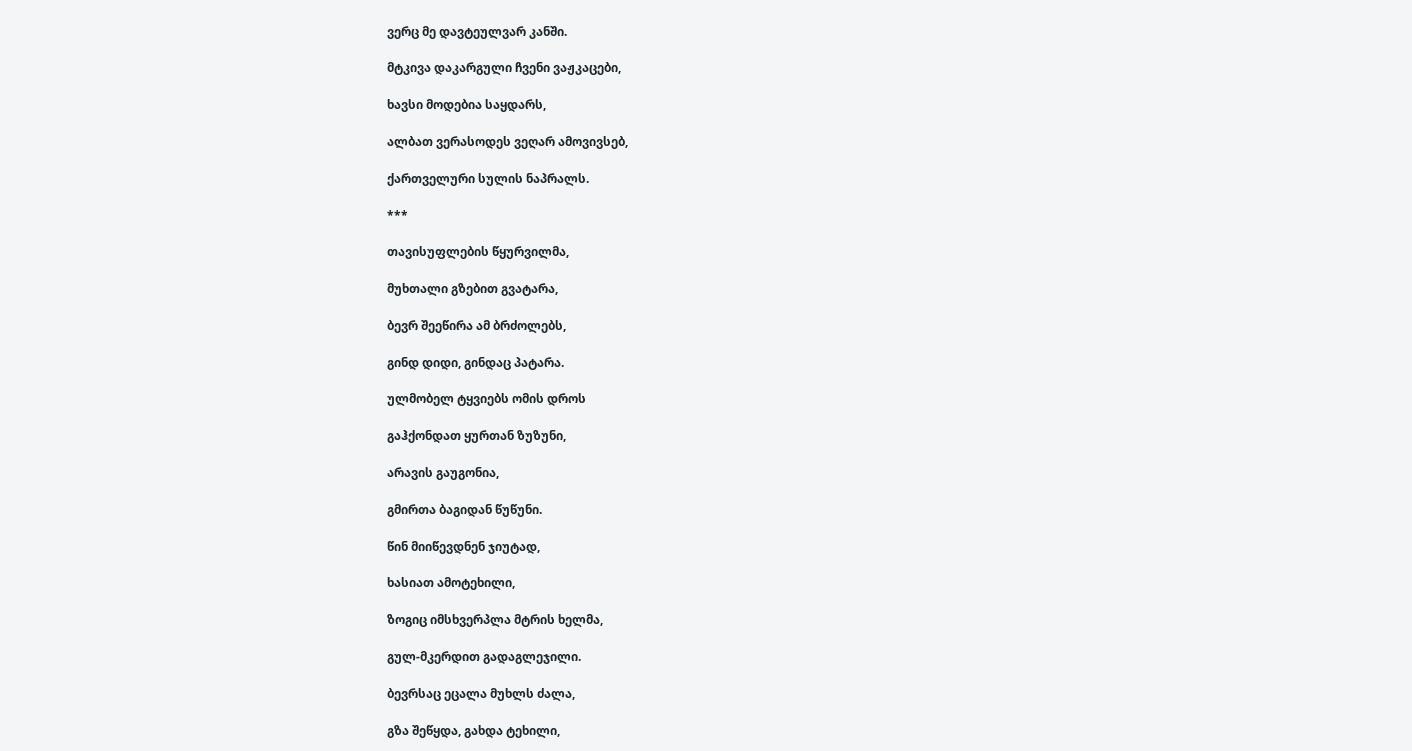ვერც მე დავტეულვარ კანში.

მტკივა დაკარგული ჩვენი ვაჟკაცები,

ხავსი მოდებია საყდარს,

ალბათ ვერასოდეს ვეღარ ამოვივსებ,

ქართველური სულის ნაპრალს.

***

თავისუფლების წყურვილმა,

მუხთალი გზებით გვატარა,

ბევრ შეეწირა ამ ბრძოლებს,

გინდ დიდი, გინდაც პატარა.

ულმობელ ტყვიებს ომის დროს

გაჰქონდათ ყურთან ზუზუნი,

არავის გაუგონია,

გმირთა ბაგიდან წუწუნი.

წინ მიიწევდნენ ჯიუტად,

ხასიათ ამოტეხილი,

ზოგიც იმსხვერპლა მტრის ხელმა,

გულ-მკერდით გადაგლეჯილი.

ბევრსაც ეცალა მუხლს ძალა,

გზა შეწყდა, გახდა ტეხილი,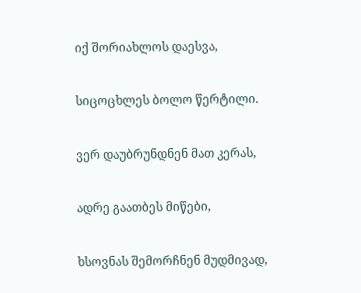იქ შორიახლოს დაესვა,

სიცოცხლეს ბოლო წერტილი.

ვერ დაუბრუნდნენ მათ კერას,

ადრე გაათბეს მიწები,

ხსოვნას შემორჩნენ მუდმივად,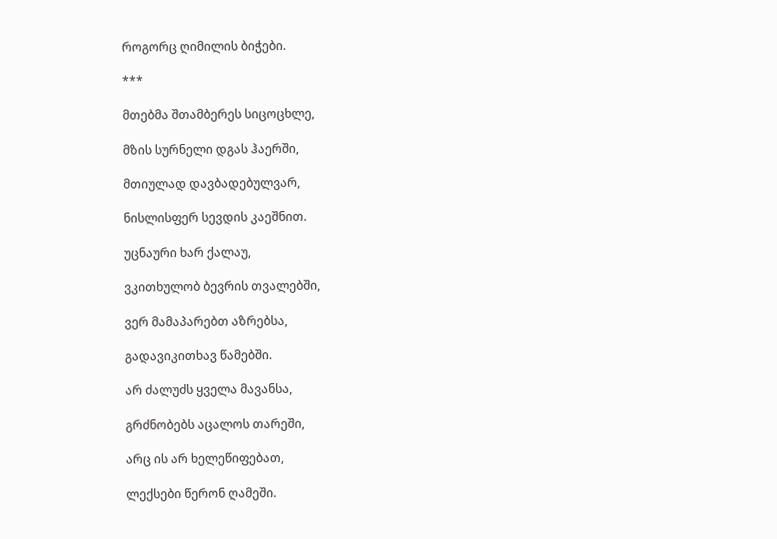როგორც ღიმილის ბიჭები.

***

მთებმა შთამბერეს სიცოცხლე,

მზის სურნელი დგას ჰაერში,

მთიულად დავბადებულვარ,

ნისლისფერ სევდის კაეშნით.

უცნაური ხარ ქალაუ,

ვკითხულობ ბევრის თვალებში,

ვერ მამაპარებთ აზრებსა,

გადავიკითხავ წამებში.

არ ძალუძს ყველა მავანსა,

გრძნობებს აცალოს თარეში,

არც ის არ ხელეწიფებათ,

ლექსები წერონ ღამეში.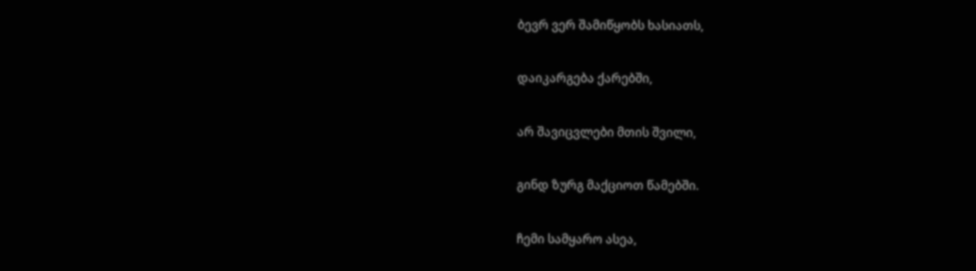ბევრ ვერ შამიწყობს ხასიათს,

დაიკარგება ქარებში,

არ შავიცვლები მთის შვილი,

გინდ ზურგ მაქციოთ წამებში.

ჩემი სამყარო ასეა,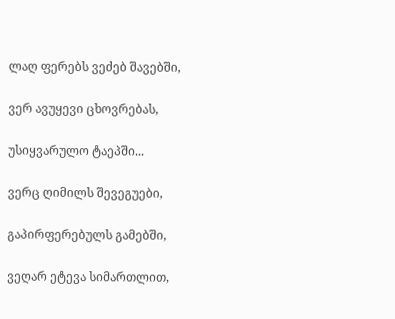ლაღ ფერებს ვეძებ შავებში,

ვერ ავუყევი ცხოვრებას,

უსიყვარულო ტაეპში...

ვერც ღიმილს შევეგუები,

გაპირფერებულს გამებში,

ვეღარ ეტევა სიმართლით,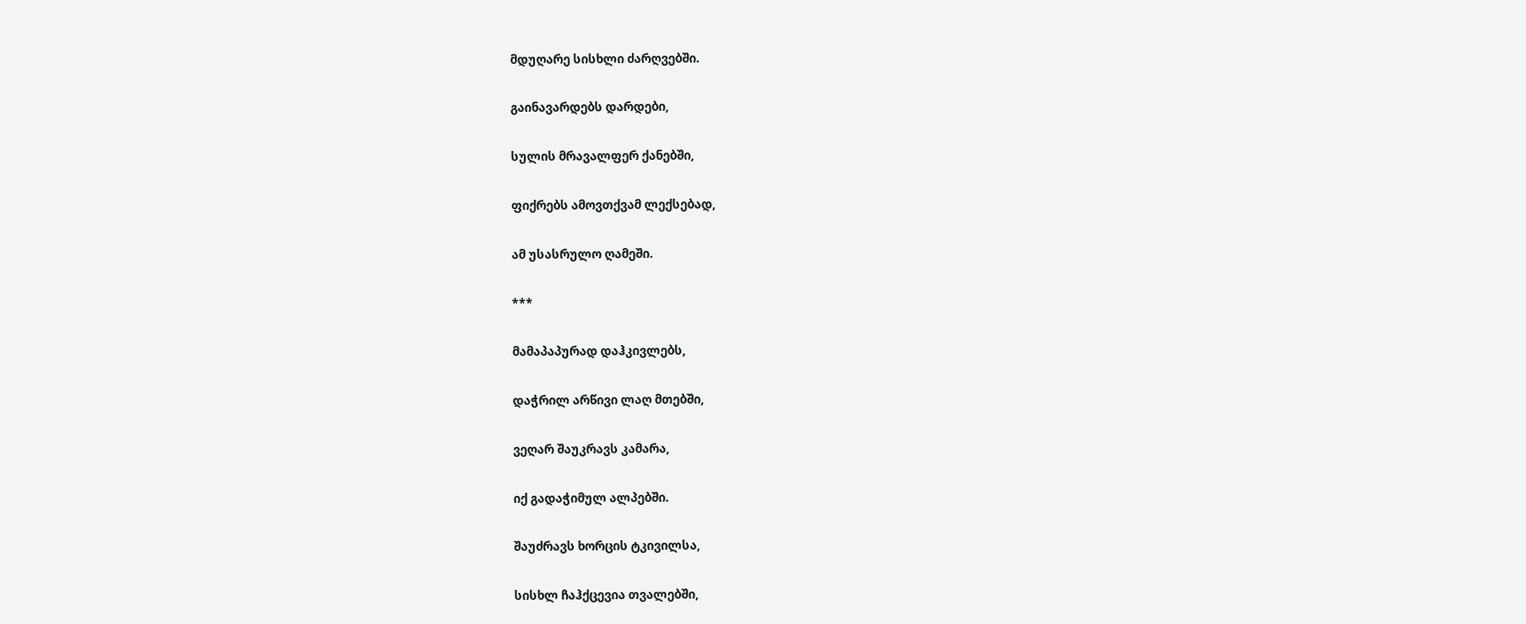მდუღარე სისხლი ძარღვებში.

გაინავარდებს დარდები,

სულის მრავალფერ ქანებში,

ფიქრებს ამოვთქვამ ლექსებად,

ამ უსასრულო ღამეში.

***

მამაპაპურად დაჰკივლებს,

დაჭრილ არწივი ლაღ მთებში,

ვეღარ შაუკრავს კამარა,

იქ გადაჭიმულ ალპებში.

შაუძრავს ხორცის ტკივილსა,

სისხლ ჩაჰქცევია თვალებში,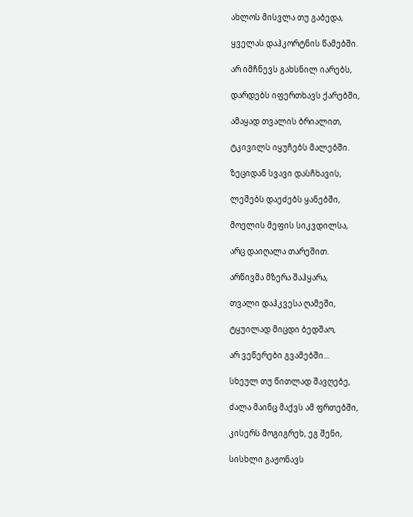ახლოს მისვლა თუ გაბედა,

ყველას დაჰკორტნის წამებში.

არ იმჩნევს გახსნილ იარებს,

დარდებს იფერთხავს ქარებში,

ამაყად თვალის ბრიალით,

ტკივილს იყუჩებს მალებში.

ზეციდან სვავი დასჩხავის,

ლეშებს დაეძებს ყანებში,

მოელის მეფის სიკვდილსა,

არც დაიღალა თარეშით.

არწივმა მზერა შაჰყარა,

თვალი დაჰკვესა ღამეში,

ტყუილად მიცდი ბედშაო,

არ ვეწერები გვამებში...

სხეულ თუ წითლად შავღებე,

ძალა მაინც მაქვს ამ ფრთებში,

კისერს მოგიგრეხ, ეგ შენი,

სისხლი გაჟონავს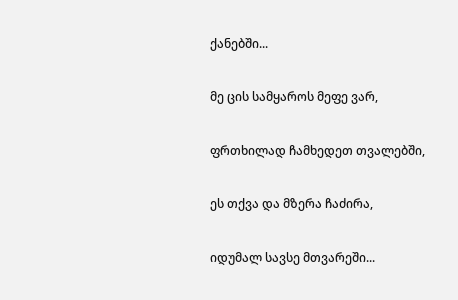ქანებში...

მე ცის სამყაროს მეფე ვარ,

ფრთხილად ჩამხედეთ თვალებში,

ეს თქვა და მზერა ჩაძირა,

იდუმალ სავსე მთვარეში...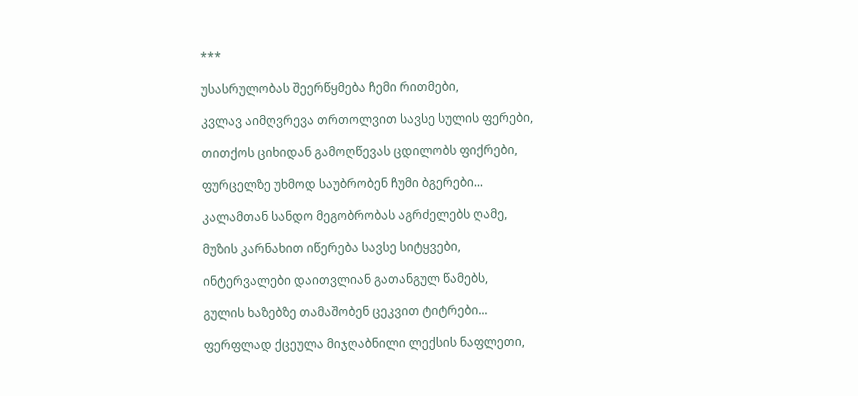***

უსასრულობას შეერწყმება ჩემი რითმები,

კვლავ აიმღვრევა თრთოლვით სავსე სულის ფერები,

თითქოს ციხიდან გამოღწევას ცდილობს ფიქრები,

ფურცელზე უხმოდ საუბრობენ ჩუმი ბგერები...

კალამთან სანდო მეგობრობას აგრძელებს ღამე,

მუზის კარნახით იწერება სავსე სიტყვები,

ინტერვალები დაითვლიან გათანგულ წამებს,

გულის ხაზებზე თამაშობენ ცეკვით ტიტრები...

ფერფლად ქცეულა მიჯღაბნილი ლექსის ნაფლეთი,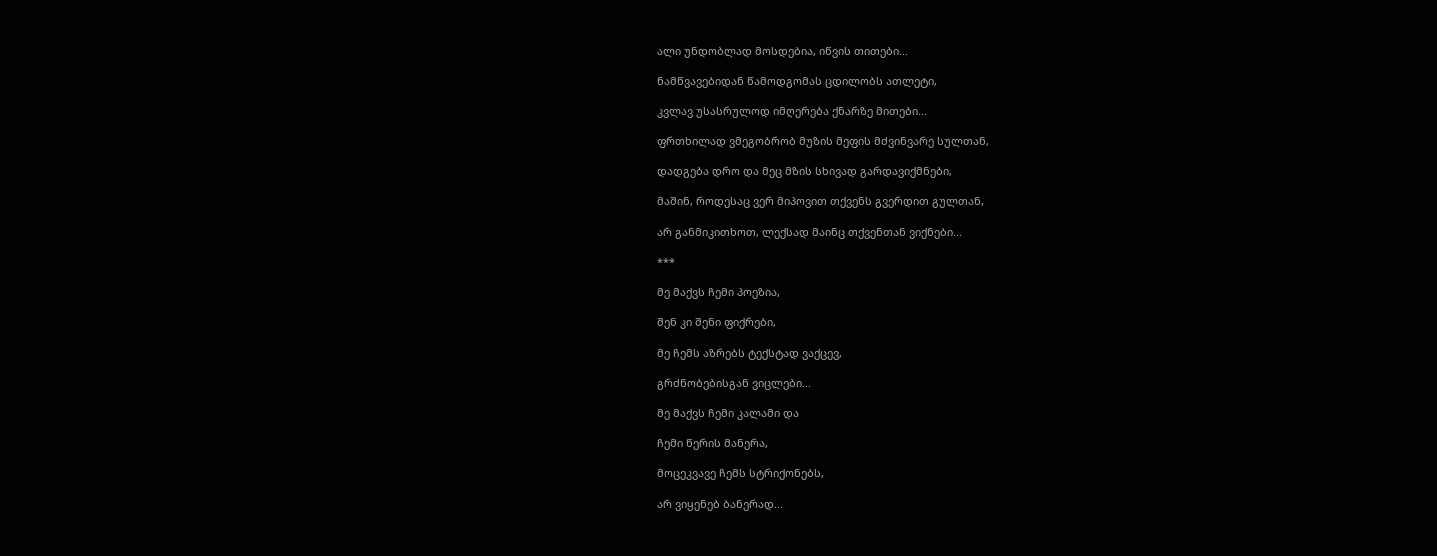ალი უნდობლად მოსდებია, იწვის თითები...

ნამწვავებიდან წამოდგომას ცდილობს ათლეტი,

კვლავ უსასრულოდ იმღერება ქნარზე მითები...

ფრთხილად ვმეგობრობ მუზის მეფის მძვინვარე სულთან,

დადგება დრო და მეც მზის სხივად გარდავიქმნები,

მაშინ, როდესაც ვერ მიპოვით თქვენს გვერდით გულთან,

არ განმიკითხოთ, ლექსად მაინც თქვენთან ვიქნები...

***

მე მაქვს ჩემი პოეზია,

შენ კი შენი ფიქრები,

მე ჩემს აზრებს ტექსტად ვაქცევ,

გრძნობებისგან ვიცლები...

მე მაქვს ჩემი კალამი და

ჩემი წერის მანერა,

მოცეკვავე ჩემს სტრიქონებს,

არ ვიყენებ ბანერად...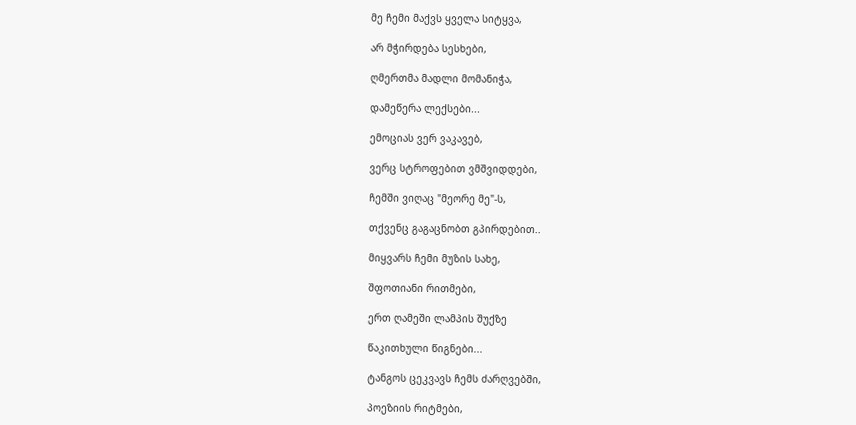მე ჩემი მაქვს ყველა სიტყვა,

არ მჭირდება სესხები,

ღმერთმა მადლი მომანიჭა,

დამეწერა ლექსები...

ემოციას ვერ ვაკავებ,

ვერც სტროფებით ვმშვიდდები,

ჩემში ვიღაც "მეორე მე"-ს,

თქვენც გაგაცნობთ გპირდებით..

მიყვარს ჩემი მუზის სახე,

შფოთიანი რითმები,

ერთ ღამეში ლამპის შუქზე

წაკითხული წიგნები...

ტანგოს ცეკვავს ჩემს ძარღვებში,

პოეზიის რიტმები,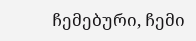ჩემებური, ჩემი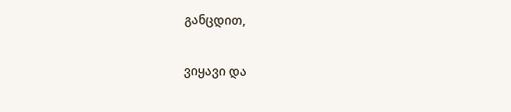განცდით,

ვიყავი და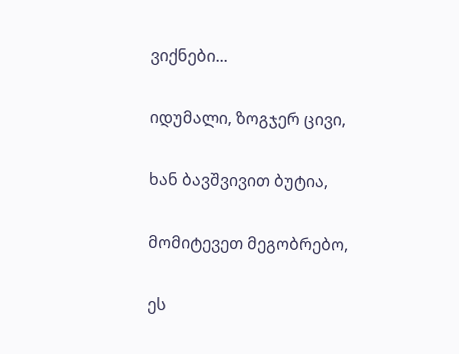ვიქნები...

იდუმალი, ზოგჯერ ცივი,

ხან ბავშვივით ბუტია,

მომიტევეთ მეგობრებო,

ეს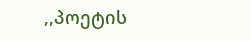,,პოეტის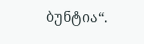ბუნტია“.